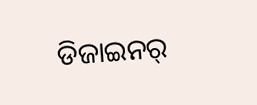ଡିଜାଇନର୍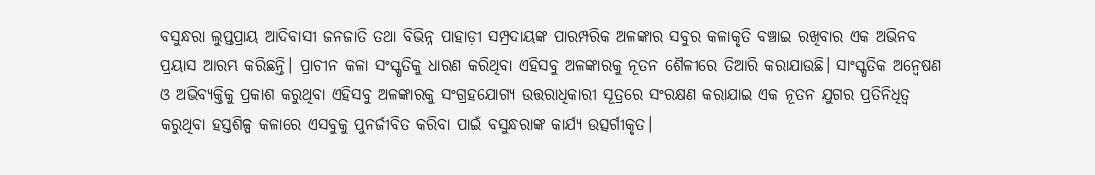ବସୁନ୍ଧରା ଲୁପ୍ତପ୍ରାୟ ଆଦିବାସୀ ଜନଜାତି ତଥା ବିଭିନ୍ନ ପାହାଡ଼ୀ ସମ୍ପ୍ରଦାୟଙ୍କ ପାରମ୍ପରିକ ଅଳଙ୍କାର ସବୁର କଳାକୃତି ବଞ୍ଚାଇ ରଖିବାର ଏକ ଅଭିନବ ପ୍ରୟାସ ଆରମ୍ଭ କରିଛନ୍ତି। ପ୍ରାଚୀନ କଳା ସଂସ୍କୃତିକୁ ଧାରଣ କରିଥିବା ଏହିସବୁ ଅଳଙ୍କାରକୁ ନୂତନ ଶୈଳୀରେ ତିଆରି କରାଯାଉଛି। ସାଂସ୍କୃତିକ ଅନ୍ୱେଷଣ ଓ ଅଭିବ୍ୟକ୍ତିକୁ ପ୍ରକାଶ କରୁଥିବା ଏହିସବୁ ଅଳଙ୍କାରକୁ ସଂଗ୍ରହଯୋଗ୍ୟ ଉତ୍ତରାଧିକାରୀ ସୂତ୍ରରେ ସଂରକ୍ଷଣ କରାଯାଇ ଏକ ନୂତନ ଯୁଗର ପ୍ରତିନିଧିତ୍ୱ କରୁଥିବା ହସ୍ତଶିଳ୍ପ କଳାରେ ଏସବୁକୁ ପୁନର୍ଜୀବିତ କରିବା ପାଇଁ ବସୁନ୍ଧରାଙ୍କ କାର୍ଯ୍ୟ ଉତ୍ସର୍ଗୀକୃତ।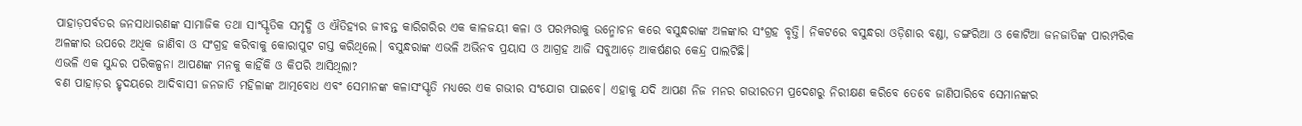ପାହାଡ଼ପର୍ବତର ଜନସାଧାରଣଙ୍କ ସାମାଜିକ ତଥା ସାଂସ୍କୃତିକ ସମୃଦ୍ଧି ଓ ଐତିହ୍ୟର ଜୀବନ୍ତ କାରିଗରିର ଏକ କାଳଜୟୀ କଳା ଓ ପରମ୍ପରାକୁ ଉନ୍ମୋଚନ କରେ ବସୁନ୍ଧରାଙ୍କ ଅଳଙ୍କାର ସଂଗ୍ରହ ବୃତ୍ତି। ନିକଟରେ ବସୁନ୍ଧରା ଓଡ଼ିଶାର ବଣ୍ଡା, ଡଙ୍ଗରିଆ ଓ କୋଟିଆ ଜନଜାତିଙ୍କ ପାରମ୍ପରିକ ଅଳଙ୍କାର ଉପରେ ଅଧିକ ଜାଣିବା ଓ ସଂଗ୍ରହ କରିବାକୁ କୋରାପୁଟ ଗସ୍ତ କରିଥିଲେ। ବସୁନ୍ଧରାଙ୍କ ଏଭଳି ଅଭିନବ ପ୍ରୟାସ ଓ ଆଗ୍ରହ ଆଜି ସବୁଆଡ଼େ ଆକର୍ଷଣର କେନ୍ଦ୍ର ପାଲଟିଛି।
ଏଭଳି ଏକ ସୁନ୍ଦର ପରିକଳ୍ପନା ଆପଣଙ୍କ ମନକୁ କାହିଁକି ଓ କିପରି ଆସିଥିଲା?
ବଣ ପାହାଡ଼ର ହୃଦୟରେ ଆଦିବାସୀ ଜନଜାତି ମହିଳାଙ୍କ ଆତ୍ମବୋଧ ଏବଂ ସେମାନଙ୍କ କଳାସଂସ୍କୃତି ମଧ୍ୟରେ ଏକ ଗଭୀର ସଂଯୋଗ ପାଇବେ। ଏହାକୁ ଯଦି ଆପଣ ନିଜ ମନର ଗଭୀରତମ ପ୍ରଦେଶରୁ ନିରୀକ୍ଷଣ କରିବେ ତେବେ ଜାଣିପାରିବେ ସେମାନଙ୍କର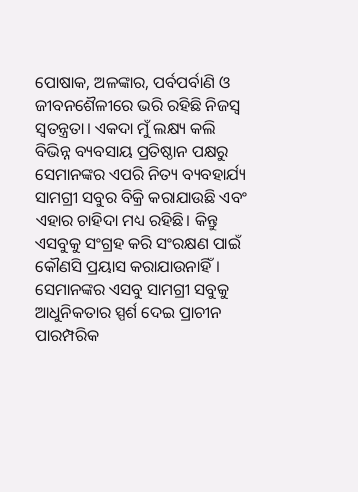ପୋଷାକ, ଅଳଙ୍କାର, ପର୍ବପର୍ବାଣି ଓ ଜୀବନଶୈଳୀରେ ଭରି ରହିଛି ନିଜସ୍ବ ସ୍ୱତନ୍ତ୍ରତା। ଏକଦା ମୁଁ ଲକ୍ଷ୍ୟ କଲି ବିଭିନ୍ନ ବ୍ୟବସାୟ ପ୍ରତିଷ୍ଠାନ ପକ୍ଷରୁ ସେମାନଙ୍କର ଏପରି ନିତ୍ୟ ବ୍ୟବହାର୍ଯ୍ୟ ସାମଗ୍ରୀ ସବୁର ବିକ୍ରି କରାଯାଉଛି ଏବଂ ଏହାର ଚାହିଦା ମଧ୍ୟ ରହିଛି। କିନ୍ତୁ ଏସବୁକୁ ସଂଗ୍ରହ କରି ସଂରକ୍ଷଣ ପାଇଁ କୌଣସି ପ୍ରୟାସ କରାଯାଉନାହିଁ। ସେମାନଙ୍କର ଏସବୁ ସାମଗ୍ରୀ ସବୁକୁ ଆଧୁନିକତାର ସ୍ପର୍ଶ ଦେଇ ପ୍ରାଚୀନ ପାରମ୍ପରିକ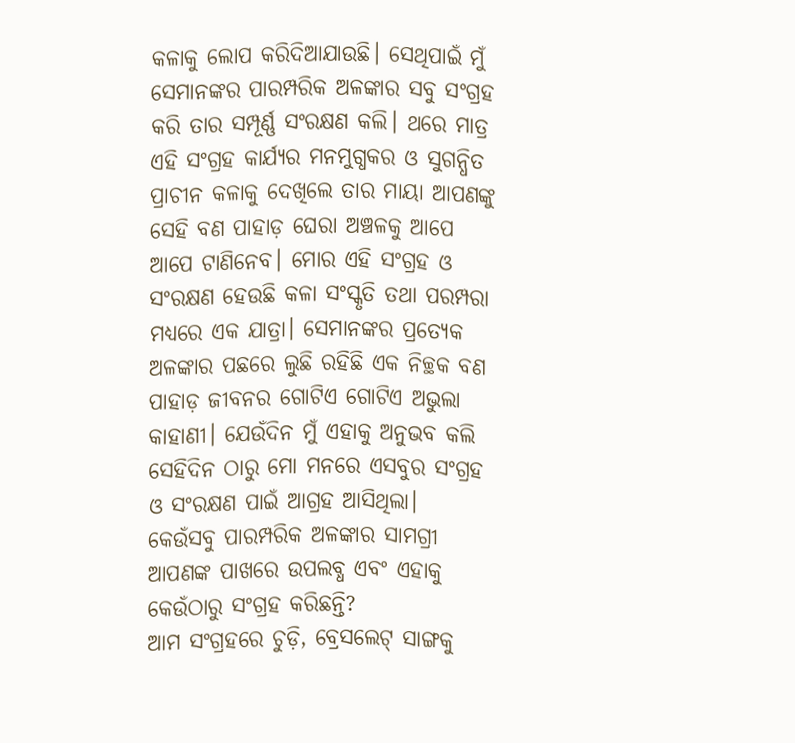କଳାକୁ ଲୋପ କରିଦିଆଯାଉଛି। ସେଥିପାଇଁ ମୁଁ ସେମାନଙ୍କର ପାରମ୍ପରିକ ଅଳଙ୍କାର ସବୁ ସଂଗ୍ରହ କରି ତାର ସମ୍ପୂର୍ଣ୍ଣ ସଂରକ୍ଷଣ କଲି। ଥରେ ମାତ୍ର ଏହି ସଂଗ୍ରହ କାର୍ଯ୍ୟର ମନମୁଗ୍ଧକର ଓ ସୁଗନ୍ଧିତ ପ୍ରାଚୀନ କଳାକୁ ଦେଖିଲେ ତାର ମାୟା ଆପଣଙ୍କୁ ସେହି ବଣ ପାହାଡ଼ ଘେରା ଅଞ୍ଚଳକୁ ଆପେ ଆପେ ଟାଣିନେବ। ମୋର ଏହି ସଂଗ୍ରହ ଓ ସଂରକ୍ଷଣ ହେଉଛି କଳା ସଂସ୍କୃତି ତଥା ପରମ୍ପରା ମଧ୍ୟରେ ଏକ ଯାତ୍ରା। ସେମାନଙ୍କର ପ୍ରତ୍ୟେକ ଅଳଙ୍କାର ପଛରେ ଲୁଛି ରହିଛି ଏକ ନିଚ୍ଛକ ବଣ ପାହାଡ଼ ଜୀବନର ଗୋଟିଏ ଗୋଟିଏ ଅଭୁଲା କାହାଣୀ। ଯେଉଁଦିନ ମୁଁ ଏହାକୁ ଅନୁଭବ କଲି ସେହିଦିନ ଠାରୁ ମୋ ମନରେ ଏସବୁର ସଂଗ୍ରହ ଓ ସଂରକ୍ଷଣ ପାଇଁ ଆଗ୍ରହ ଆସିଥିଲା।
କେଉଁସବୁ ପାରମ୍ପରିକ ଅଳଙ୍କାର ସାମଗ୍ରୀ ଆପଣଙ୍କ ପାଖରେ ଉପଲବ୍ଧ ଏବଂ ଏହାକୁ କେଉଁଠାରୁ ସଂଗ୍ରହ କରିଛନ୍ତି?
ଆମ ସଂଗ୍ରହରେ ଚୁଡ଼ି, ବ୍ରେସଲେଟ୍ ସାଙ୍ଗକୁ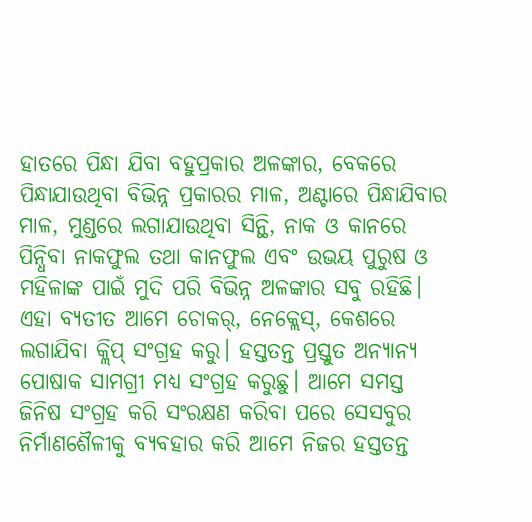ହାତରେ ପିନ୍ଧା ଯିବା ବହୁପ୍ରକାର ଅଳଙ୍କାର, ବେକରେ ପିନ୍ଧାଯାଉଥିବା ବିଭିନ୍ନ ପ୍ରକାରର ମାଳ, ଅଣ୍ଟାରେ ପିନ୍ଧାଯିବାର ମାଳ, ମୁଣ୍ଡରେ ଲଗାଯାଉଥିବା ସିନ୍ଥି, ନାକ ଓ କାନରେ ପିନ୍ଧିବା ନାକଫୁଲ ତଥା କାନଫୁଲ ଏବଂ ଉଭୟ ପୁରୁଷ ଓ ମହିଳାଙ୍କ ପାଇଁ ମୁଦି ପରି ବିଭିନ୍ନ ଅଳଙ୍କାର ସବୁ ରହିଛି। ଏହା ବ୍ୟତୀତ ଆମେ ଚୋକର୍, ନେକ୍ଲେସ୍, କେଶରେ ଲଗାଯିବା କ୍ଲିପ୍ ସଂଗ୍ରହ କରୁ। ହସ୍ତତନ୍ତ ପ୍ରସ୍ତୁତ ଅନ୍ୟାନ୍ୟ ପୋଷାକ ସାମଗ୍ରୀ ମଧ୍ୟ ସଂଗ୍ରହ କରୁଛୁ। ଆମେ ସମସ୍ତ ଜିନିଷ ସଂଗ୍ରହ କରି ସଂରକ୍ଷଣ କରିବା ପରେ ସେସବୁର ନିର୍ମାଣଶୈଳୀକୁ ବ୍ୟବହାର କରି ଆମେ ନିଜର ହସ୍ତତନ୍ତ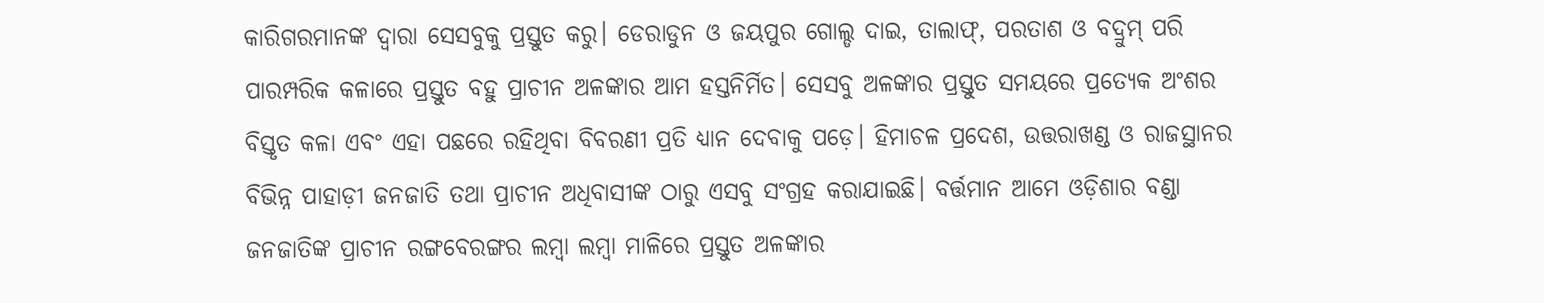କାରିଗରମାନଙ୍କ ଦ୍ୱାରା ସେସବୁକୁ ପ୍ରସ୍ତୁତ କରୁ। ଡେରାଡୁନ ଓ ଜୟପୁର ଗୋଲ୍ଡ ଦାଇ, ତାଲାଫ୍, ପରତାଶ ଓ ବଦ୍ରୁମ୍ ପରି ପାରମ୍ପରିକ କଳାରେ ପ୍ରସ୍ତୁତ ବହୁ ପ୍ରାଚୀନ ଅଳଙ୍କାର ଆମ ହସ୍ତନିର୍ମିତ। ସେସବୁ ଅଳଙ୍କାର ପ୍ରସ୍ତୁତ ସମୟରେ ପ୍ରତ୍ୟେକ ଅଂଶର ବିସ୍ତୃତ କଳା ଏବଂ ଏହା ପଛରେ ରହିଥିବା ବିବରଣୀ ପ୍ରତି ଧ୍ୟାନ ଦେବାକୁ ପଡ଼େ। ହିମାଚଳ ପ୍ରଦେଶ, ଉତ୍ତରାଖଣ୍ଡ ଓ ରାଜସ୍ଥାନର ବିଭିନ୍ନ ପାହାଡ଼ୀ ଜନଜାତି ତଥା ପ୍ରାଚୀନ ଅଧିବାସୀଙ୍କ ଠାରୁ ଏସବୁ ସଂଗ୍ରହ କରାଯାଇଛି। ବର୍ତ୍ତମାନ ଆମେ ଓଡ଼ିଶାର ବଣ୍ଡା ଜନଜାତିଙ୍କ ପ୍ରାଚୀନ ରଙ୍ଗବେରଙ୍ଗର ଲମ୍ବା ଲମ୍ବା ମାଳିରେ ପ୍ରସ୍ତୁତ ଅଳଙ୍କାର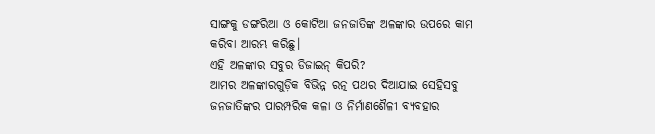ସାଙ୍ଗକୁ ଡଙ୍ଗରିଆ ଓ କୋଟିଆ ଜନଜାତିଙ୍କ ଅଳଙ୍କାର ଉପରେ କାମ କରିବା ଆରମ୍ଭ କରିଛୁ।
ଏହି ଅଳଙ୍କାର ସବୁର ଡିଜାଇନ୍ କିପରି?
ଆମର ଅଳଙ୍କାରଗୁଡ଼ିକ ବିଭିନ୍ନ ରତ୍ନ ପଥର ଦିଆଯାଇ ସେହିସବୁ ଜନଜାତିଙ୍କର ପାରମ୍ପରିକ କଳା ଓ ନିର୍ମାଣଶୈଳୀ ବ୍ୟବହାର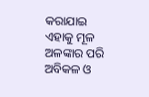କରାଯାଇ ଏହାକୁ ମୂଳ ଅଳଙ୍କାର ପରି ଅବିକଳ ଓ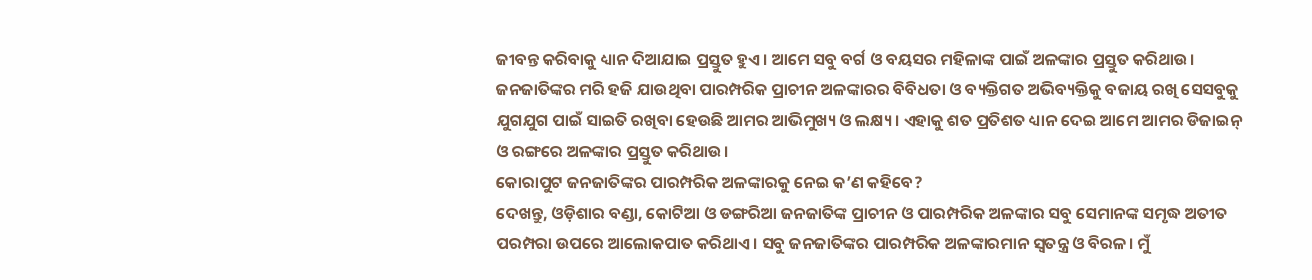ଜୀବନ୍ତ କରିବାକୁ ଧ୍ୟାନ ଦିଆଯାଇ ପ୍ରସ୍ତୁତ ହୁଏ। ଆମେ ସବୁ ବର୍ଗ ଓ ବୟସର ମହିଳାଙ୍କ ପାଇଁ ଅଳଙ୍କାର ପ୍ରସ୍ତୁତ କରିଥାଉ। ଜନଜାତିଙ୍କର ମରି ହଜି ଯାଉଥିବା ପାରମ୍ପରିକ ପ୍ରାଚୀନ ଅଳଙ୍କାରର ବିବିଧତା ଓ ବ୍ୟକ୍ତିଗତ ଅଭିବ୍ୟକ୍ତିକୁ ବଜାୟ ରଖି ସେସବୁକୁ ଯୁଗଯୁଗ ପାଇଁ ସାଇତି ରଖିବା ହେଉଛି ଆମର ଆଭିମୁଖ୍ୟ ଓ ଲକ୍ଷ୍ୟ। ଏହାକୁ ଶତ ପ୍ରତିଶତ ଧ୍ୟାନ ଦେଇ ଆମେ ଆମର ଡିଜାଇନ୍ ଓ ରଙ୍ଗରେ ଅଳଙ୍କାର ପ୍ରସ୍ତୁତ କରିଥାଉ।
କୋରାପୁଟ ଜନଜାତିଙ୍କର ପାରମ୍ପରିକ ଅଳଙ୍କାରକୁ ନେଇ କ’ଣ କହିବେ?
ଦେଖନ୍ତୁ, ଓଡ଼ିଶାର ବଣ୍ଡା, କୋଟିଆ ଓ ଡଙ୍ଗରିଆ ଜନଜାତିଙ୍କ ପ୍ରାଚୀନ ଓ ପାରମ୍ପରିକ ଅଳଙ୍କାର ସବୁ ସେମାନଙ୍କ ସମୃଦ୍ଧ ଅତୀତ ପରମ୍ପରା ଉପରେ ଆଲୋକପାତ କରିଥାଏ। ସବୁ ଜନଜାତିଙ୍କର ପାରମ୍ପରିକ ଅଳଙ୍କାରମାନ ସ୍ୱତନ୍ତ୍ର ଓ ବିରଳ। ମୁଁ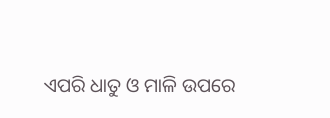ଏପରି ଧାତୁ ଓ ମାଳି ଉପରେ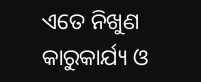ଏତେ ନିଖୁଣ କାରୁକାର୍ଯ୍ୟ ଓ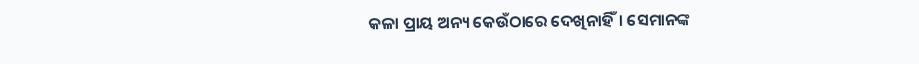କଳା ପ୍ରାୟ ଅନ୍ୟ କେଉଁଠାରେ ଦେଖିନାହିଁ। ସେମାନଙ୍କ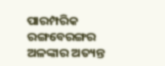ପାରମ୍ପରିକ ରଙ୍ଗବେରଙ୍ଗର ଅଳଙ୍କାର ଅତ୍ୟନ୍ତ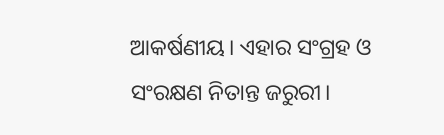ଆକର୍ଷଣୀୟ। ଏହାର ସଂଗ୍ରହ ଓ ସଂରକ୍ଷଣ ନିତାନ୍ତ ଜରୁରୀ।